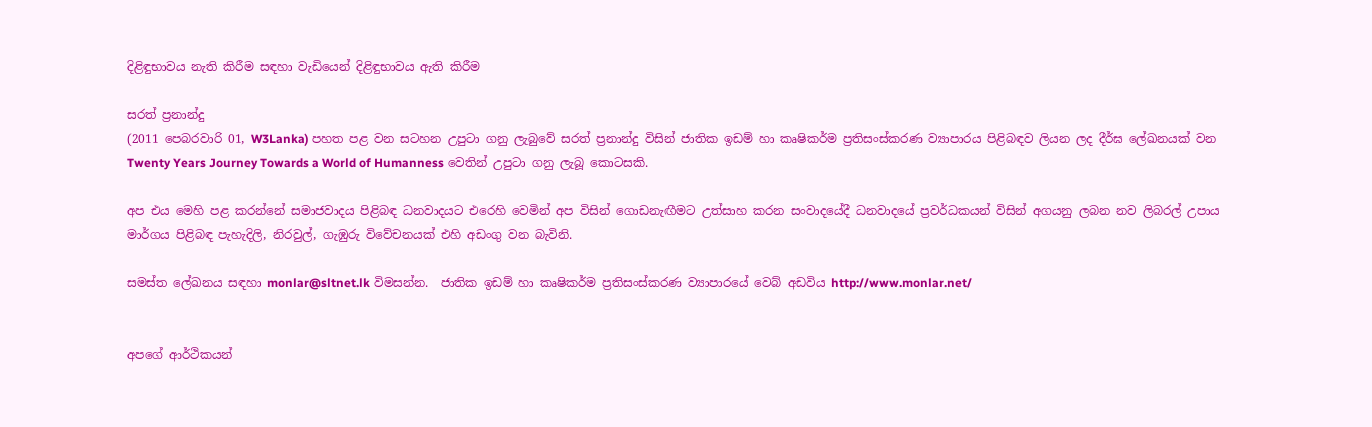දිළිඳුභාවය නැති කිරීම සඳහා වැඩියෙන් දිළිඳුභාවය ඇති කිරීම

සරත් ප්‍රනාන්දු
(2011 පෙබරවාරි 01, W3Lanka) පහත පළ වන සටහන උපුටා ගනු ලැබුවේ සරත් ප්‍රනාන්දු විසින් ජාතික ඉඩම් හා කෘෂිකර්ම ප්‍රතිසංස්කරණ ව්‍යාපාරය පිළිබඳව ලියන ලද දීර්ඝ ලේඛනයක් වන Twenty Years Journey Towards a World of Humanness වෙතින් උපුටා ගනු ලැබූ කොටසකි.

අප එය මෙහි පළ කරන්නේ සමාජවාදය පිළිබඳ ධනවාදයට එරෙහි වෙමින් අප විසින් ගොඩනැඟීමට උත්සාහ කරන සංවාදයේදී ධනවාදයේ ප්‍රවර්ධකයන් විසින් අගයනු ලබන නව ලිබරල් උපාය මාර්ගය පිළිබඳ පැහැදිලි, නිරවුල්, ගැඹුරු විවේචනයක් එහි අඩංගු වන බැවිනි.

සමස්ත ලේඛනය සඳහා monlar@sltnet.lk විමසන්න.  ජාතික ඉඩම් හා කෘෂිකර්ම ප්‍රතිසංස්කරණ ව්‍යාපාරයේ වෙබ් අඩවිය http://www.monlar.net/


අපගේ ආර්ථිකයන්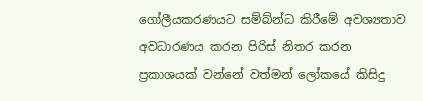ගෝලීයකරණයට සම්බ්න්ධ කිරීමේ අවශ්‍යතාව අවධාරණය කරන පිරිස් නිතර කරන ප්‍රකාශයක් වන්නේ වත්මන් ලෝකයේ කිසිදු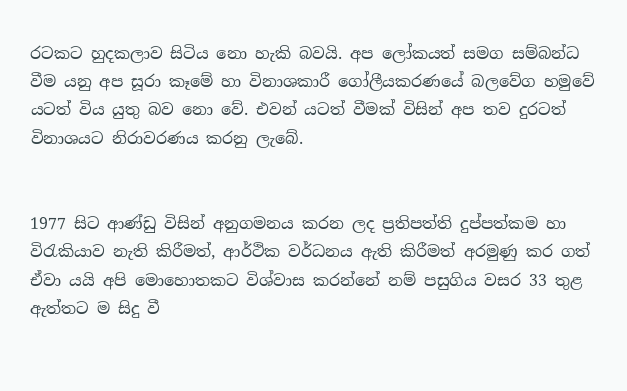රටකට හුදකලාව සිටිය නො හැකි බවයි. අප ලෝකයත් සමග සම්බන්ධ වීම යනු අප සූරා කෑමේ හා විනාශකාරී ගෝලීයකරණයේ බලවේග හමුවේ යටත් විය යුතු බව නො වේ. එවන් යටත් වීමක් විසින් අප තව දුරටත් විනාශයට නිරාවරණය කරනු ලැබේ.


1977 සිට ආණ්ඩු විසින් අනුගමනය කරන ලද ප්‍රතිපත්ති දුප්පත්කම හා විරැකියාව නැති කිරීමත්, ආර්ථික වර්ධනය ඇති කිරීමත් අරමුණු කර ගත් ඒවා යයි අපි මොහොතකට විශ්වාස කරන්නේ නම් පසුගිය වසර 33 තුළ ඇත්තට ම සිදු වී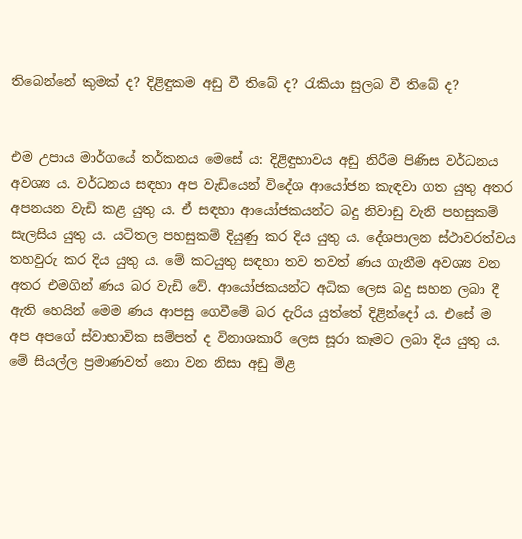තිබෙන්නේ කුමක් ද? දිළිඳුකම අඩු වී තිබේ ද? රැකියා සුලබ වී තිබේ ද?


එම උපාය මාර්ගයේ තර්කනය මෙසේ ය: දිළිඳුභාවය අඩු නිරීම පිණිස වර්ධනය අවශ්‍ය ය. වර්ධනය සඳහා අප වැඩියෙන් විදේශ ආයෝජන කැඳවා ගත යුතු අතර අපනයන වැඩි කළ යුතු ය. ඒ සඳහා ආයෝජකයන්ට බදු නිවාඩු වැනි පහසුකම් සැලසිය යුතු ය. යටිතල පහසුකම් දියුණු කර දිය යුතු ය. දේශපාලන ස්ථාවරත්වය තහවුරු කර දිය යුතු ය. මේ කටයුතු සඳහා තව තවත් ණය ගැනීම අවශ්‍ය වන අතර එමගින් ණය බර වැඩි වේ. ආයෝජකයන්ට අධික ලෙස බදු සහන ලබා දී ඇති හෙයින් මෙම ණය ආපසු ගෙවීමේ බර දැරිය යුත්තේ දිළින්දෝ ය. එසේ ම අප අපගේ ස්වාභාවික සම්පත් ද විනාශකාරී ලෙස සූරා කෑමට ලබා දිය යුතු ය. මේ සියල්ල ප්‍රමාණවත් නො වන නිසා අඩු මිළ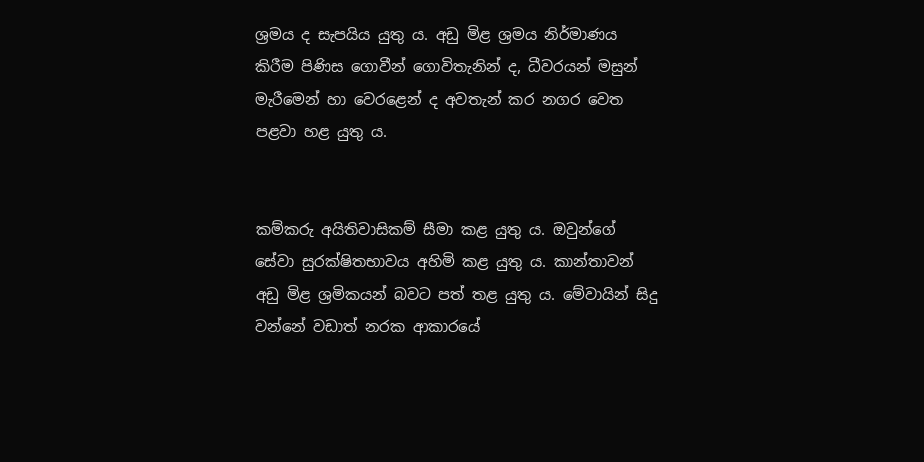ශ්‍රමය ද සැපයිය යුතු ය. අඩු මිළ ශ්‍රමය නිර්මාණය කිරීම පිණිස ගොවීන් ගොවිතැනින් ද, ධීවරයන් මසුන් මැරීමෙන් හා වෙරළෙන් ද අවතැන් කර නගර වෙත පළවා හළ යුතු ය.


කම්කරු අයිතිවාසිකම් සීමා කළ යුතු ය. ඔවුන්ගේ සේවා සුරක්ෂිතභාවය අහිමි කළ යුතු ය. කාන්තාවන් අඩු මිළ ශ්‍රමිකයන් බවට පත් තළ යුතු ය. මේවායින් සිදු වන්නේ වඩාත් නරක ආකාරයේ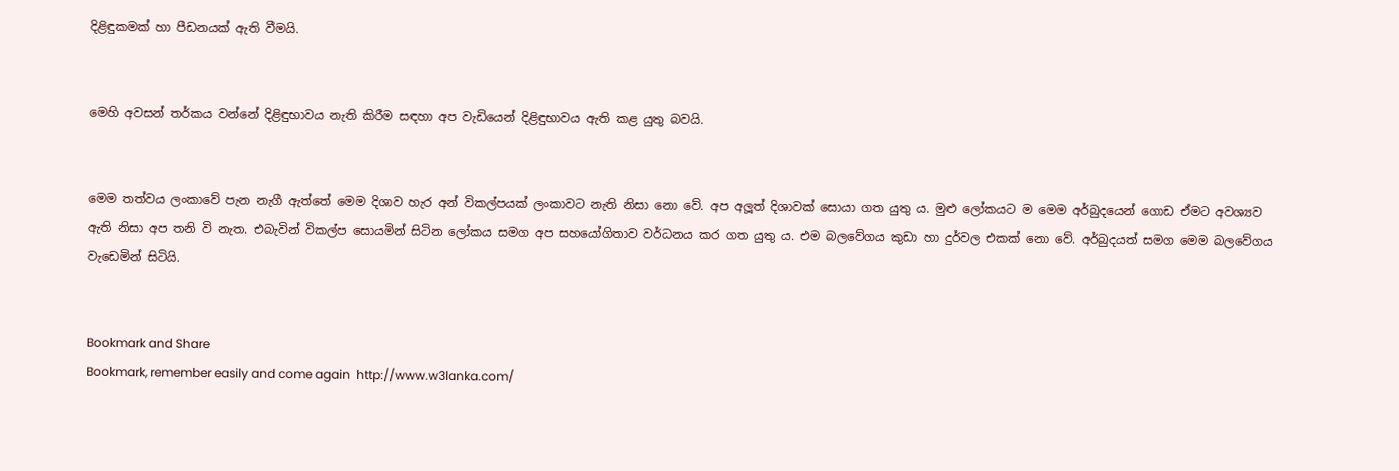දිළිඳුකමක් හා පීඩනයක් ඇති වීමයි.


මෙහි අවසන් තර්කය වන්නේ දිළිඳුභාවය නැති කිරීම සඳහා අප වැඩියෙන් දිළිඳුභාවය ඇති කළ යුතු බවයි.


මෙම තත්වය ලංකාවේ පැන නැගී ඇත්තේ මෙම දිශාව හැර අන් විකල්පයක් ලංකාවට නැති නිසා නො වේ. අප අලූත් දිශාවක් සොයා ගත යුතු ය. මුළු ලෝකයට ම මෙම අර්බුදයෙන් ගොඩ ඒමට අවශ්‍යව ඇති නිසා අප තනි වි නැත. එබැවින් විකල්ප සොයමින් සිටින ලෝකය සමග අප සහයෝගිතාව වර්ධනය කර ගත යුතු ය. එම බලවේගය කුඩා හා දුර්වල එකක් නො වේ. අර්බුදයත් සමග මෙම බලවේගය වැඩෙමින් සිටියි.


Bookmark and Share
Bookmark, remember easily and come again  http://www.w3lanka.com/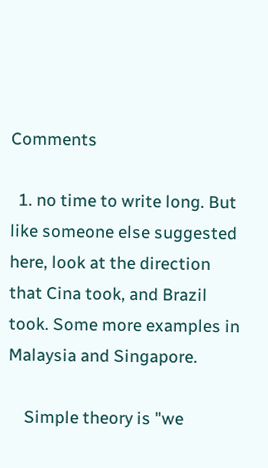Comments

  1. no time to write long. But like someone else suggested here, look at the direction that Cina took, and Brazil took. Some more examples in Malaysia and Singapore.

    Simple theory is "we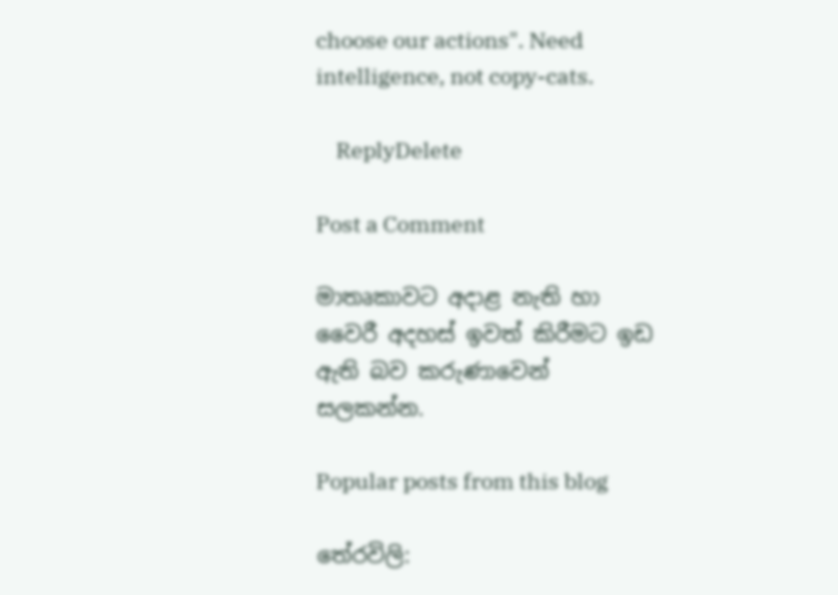choose our actions". Need intelligence, not copy-cats.

    ReplyDelete

Post a Comment

මාතෘකාවට අදාළ නැති හා වෛරී අදහස් ඉවත් කිරීමට ඉඩ ඇති බව කරුණාවෙන් සලකන්න.

Popular posts from this blog

තේරවිලි: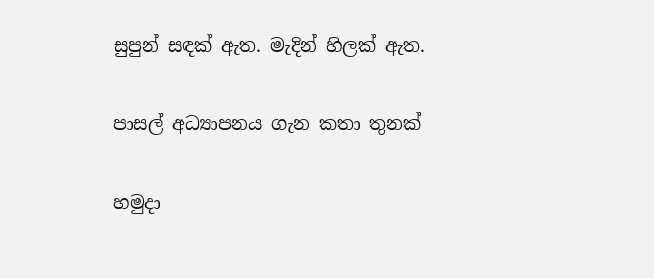සුපුන් සඳක් ඇත. මැදින් හිලක් ඇත.

පාසල් අධ්‍යාපනය ගැන කතා තුනක්

හමුදා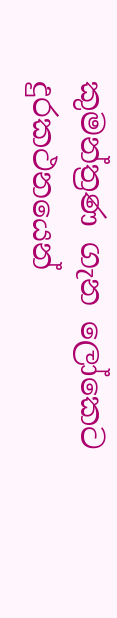කුමන්ත්‍රණ ගැන ලෝකෙට දුරකථනයෙන්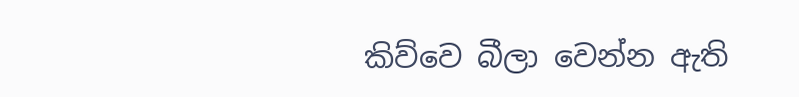කිව්වෙ බීලා වෙන්න ඇති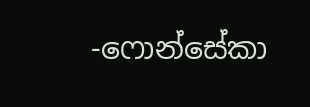-ෆොන්සේකා